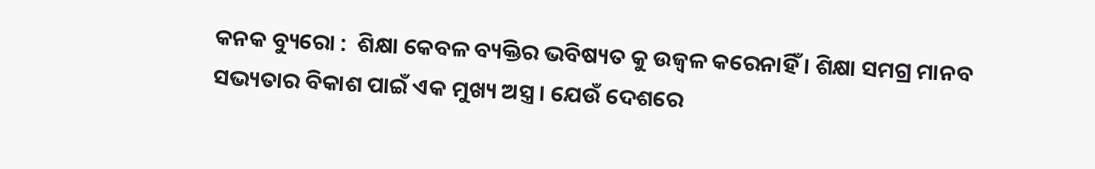କନକ ବ୍ୟୁରୋ :  ଶିକ୍ଷା କେବଳ ବ୍ୟକ୍ତିର ଭବିଷ୍ୟତ କୁ ଉଜ୍ୱଳ କରେନାହିଁ । ଶିକ୍ଷା ସମଗ୍ର ମାନବ ସଭ୍ୟତାର ବିକାଶ ପାଇଁ ଏକ ମୁଖ୍ୟ ଅସ୍ତ୍ର । ଯେଉଁ ଦେଶରେ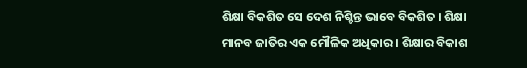ଶିକ୍ଷା ବିକଶିତ ସେ ଦେଶ ନିଶ୍ଚିନ୍ତ ଭାବେ ବିକଶିତ । ଶିକ୍ଷା ମାନବ ଜାତିର ଏକ ମୌଳିକ ଅଧିକାର । ଶିକ୍ଷାର ବିକାଶ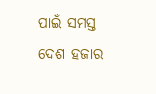ପାଇଁ ସମସ୍ତ ଦେଶ ହଜାର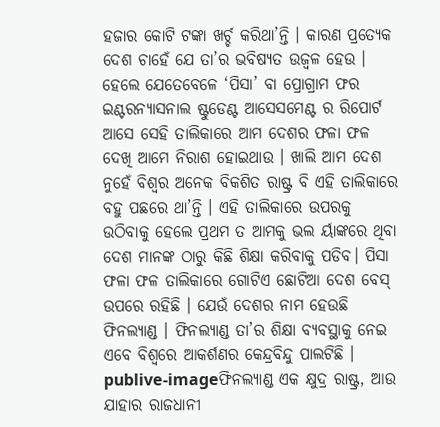ହଜାର କୋଟି ଟଙ୍କା ଖର୍ଚ୍ଚ କରିଥା’ନ୍ତି । କାରଣ ପ୍ରତ୍ୟେକ ଦେଶ ଚାହେଁ ଯେ ତା’ର ଭବିଷ୍ୟତ ଉଜ୍ୱଳ ହେଉ । ହେଲେ ଯେତେବେଳେ ‘ପିସା’ ବା ପ୍ରୋଗ୍ରାମ ଫର ଇଣ୍ଟରନ୍ୟାସନାଲ ଷ୍ଟୁଡେଣ୍ଟ ଆସେସମେଣ୍ଟ ର ରିପୋର୍ଟ ଆସେ ସେହି ତାଲିକାରେ ଆମ ଦେଶର ଫଳା ଫଳ ଦେଖି ଆମେ ନିରାଶ ହୋଇଥାଉ । ଖାଲି ଆମ ଦେଶ ନୁହେଁ ବିଶ୍ୱର ଅନେକ ବିକଶିତ ରାଷ୍ଟ୍ର ବି ଏହି ତାଲିକାରେ ବହୁ ପଛରେ ଥା’ନ୍ତି । ଏହି ତାଲିକାରେ ଉପରକୁ ଉଠିବାକୁ ହେଲେ ପ୍ରଥମ ତ ଆମକୁ ଭଲ ର୍ୟାଙ୍କରେ ଥିବା ଦେଶ ମାନଙ୍କ ଠାରୁ କିଛି ଶିକ୍ଷା କରିବାକୁ ପଡିବ। ପିସା ଫଳା ଫଳ ତାଲିକାରେ ଗୋଟିଏ ଛୋଟିଆ ଦେଶ ବେସ୍ ଉପରେ ରହିଛି । ଯେଉଁ ଦେଶର ନାମ ହେଉଛି ଫିନଲ୍ୟାଣ୍ଡ । ଫିନଲ୍ୟାଣ୍ଡ ତା’ର ଶିକ୍ଷା ବ୍ୟବସ୍ଥାକୁ ନେଇ ଏବେ ବିଶ୍ୱରେ ଆକର୍ଶଣର କେନ୍ଦ୍ରବିନ୍ଦୁ ପାଲଟିଛି । publive-imageଫିନଲ୍ୟାଣ୍ଡ ଏକ କ୍ଷୁଦ୍ର ରାଷ୍ଟ୍ର, ଆଉ ଯାହାର ରାଜଧାନୀ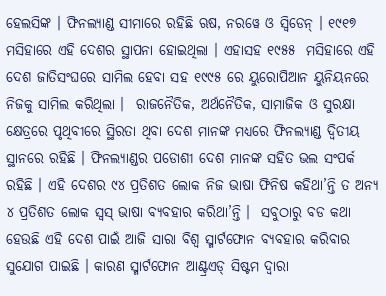ହେଲସିଙ୍କ । ଫିନଲ୍ୟାଣ୍ଡ ସୀମାରେ ରହିଛି ଋଷ, ନରୱେ ଓ ସ୍ୱିଡେନ୍ । ୧୯୧୭ ମସିହାରେ ଏହି ଦେଶର ସ୍ଥାପନା ହୋଇଥିଲା । ଏହାସହ ୧୯୫୫  ମସିହାରେ ଏହି ଦେଶ ଜାତିସଂଘରେ ସାମିଲ ହେବା ସହ ୧୯୯୫ ରେ ୟୁରୋପିଆନ ୟୁନିୟନରେ ନିଜକୁ ସାମିଲ କରିଥିଲା ।  ରାଜନୈତିକ, ଅର୍ଥନୈତିକ, ସାମାଜିକ ଓ ସୁରକ୍ଷା କ୍ଷେତ୍ରରେ ପୃଥିବୀରେ ସ୍ଥିରତା ଥିବା ଦେଶ ମାନଙ୍କ ମଧ୍ୟରେ ଫିନଲ୍ୟାଣ୍ଡ ଦ୍ୱିତୀୟ ସ୍ଥାନରେ ରହିଛି । ଫିନଲ୍ୟାଣ୍ଡର ପଡୋଶୀ ଦେଶ ମାନଙ୍କ ସହିତ ଭଲ ସଂପର୍କ ରହିଛି । ଏହି ଦେଶର ୯୪ ପ୍ରତିଶତ ଲୋକ ନିଜ ଭାଷା ଫିନିଷ କହିଥା’ନ୍ତି ତ ଅନ୍ୟ ୪ ପ୍ରତିଶତ ଲୋକ ସ୍ୱସ୍ ଭାଷା ବ୍ୟବହାର କରିଥା’ନ୍ତି ।  ସବୁଠାରୁ ବଡ କଥା ହେଉଛି ଏହି ଦେଶ ପାଇଁ ଆଜି ସାରା ବିଶ୍ୱ ସ୍ମାର୍ଟଫୋନ ବ୍ୟବହାର କରିବାର ସୁଯୋଗ ପାଇଛି । କାରଣ ସ୍ମାର୍ଟଫୋନ ଆଣ୍ଟ୍ରଏଡ୍ ସିଷ୍ଟମ ଦ୍ୱାରା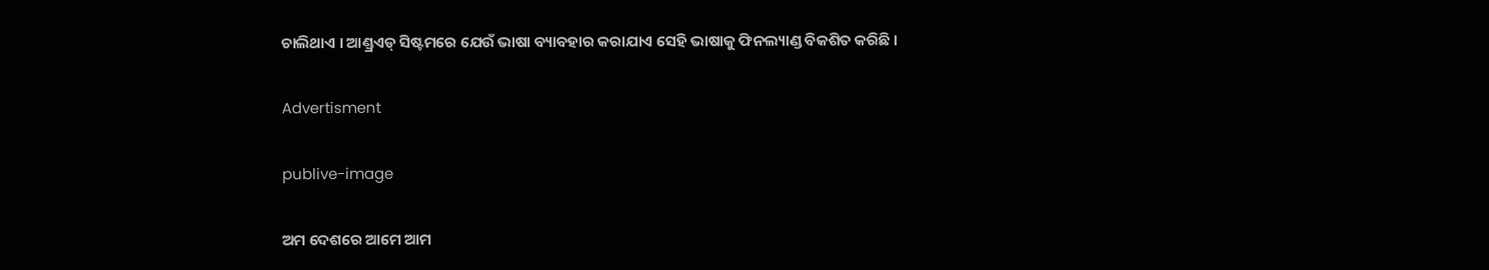ଚାଲିଥାଏ । ଆଣ୍ଡ୍ରଏଡ୍ ସିଷ୍ଟମରେ ଯେଉଁ ଭାଷା ବ୍ୟାବହାର କରାଯାଏ ସେହି ଭାଷାକୁ ଫିନଲ୍ୟାଣ୍ଡ ବିକଶିତ କରିଛି ।

Advertisment

publive-image

ଅମ ଦେଶରେ ଆମେ ଆମ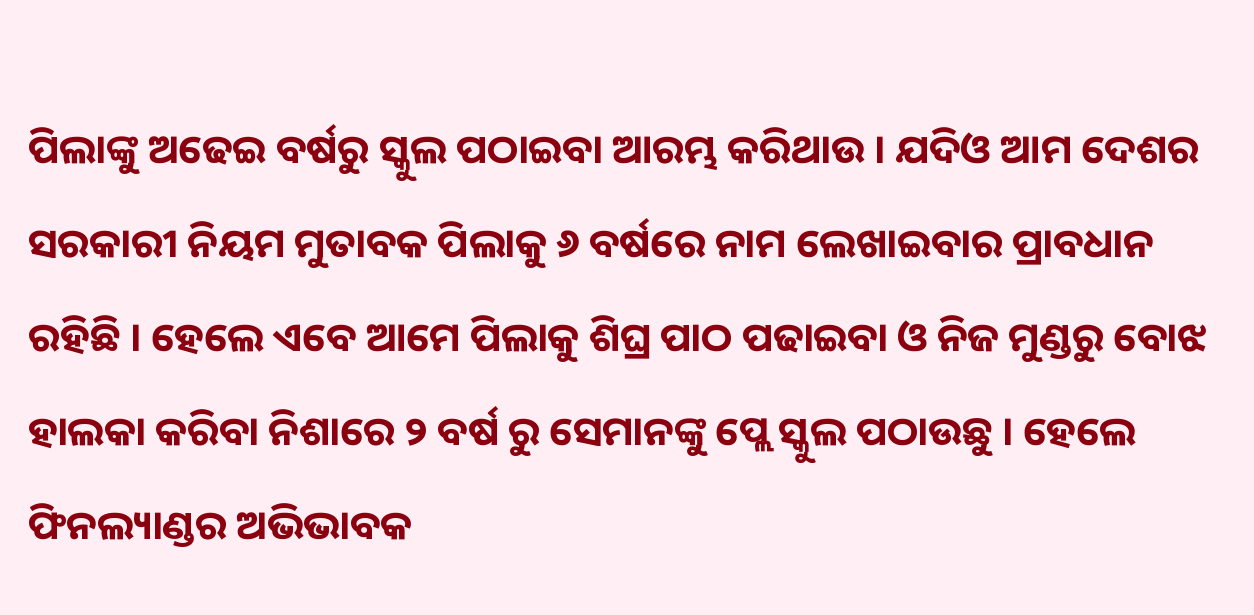ପିଲାଙ୍କୁ ଅଢେଇ ବର୍ଷରୁ ସ୍କୁଲ ପଠାଇବା ଆରମ୍ଭ କରିଥାଉ । ଯଦିଓ ଆମ ଦେଶର ସରକାରୀ ନିୟମ ମୁତାବକ ପିଲାକୁ ୬ ବର୍ଷରେ ନାମ ଲେଖାଇବାର ପ୍ରାବଧାନ ରହିଛି । ହେଲେ ଏବେ ଆମେ ପିଲାକୁ ଶିଘ୍ର ପାଠ ପଢାଇବା ଓ ନିଜ ମୁଣ୍ଡରୁ ବୋଝ ହାଲକା କରିବା ନିଶାରେ ୨ ବର୍ଷ ରୁ ସେମାନଙ୍କୁ ପ୍ଲେ ସ୍କୁଲ ପଠାଉଛୁ । ହେଲେ ଫିନଲ୍ୟାଣ୍ଡର ଅଭିଭାବକ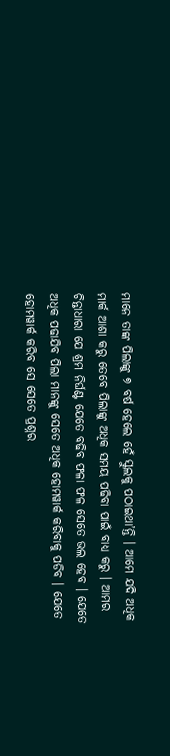ମାନେ ତାଙ୍କ ପିଲାଙ୍କୁ ୭ ବର୍ଷ ହେଲେ ହେଁ ସ୍କୁଲକୁ ପଠାଇଥା’ନ୍ତି । ଆମେ ଯଦି ଅଧିକ ମାର୍କ ଆଶା କରୁ ତେବେ ପିଲାଙ୍କୁ ଅଧିକ ସମୟ ପଢିବା ପାଇଁ ବାଧ୍ୟ କରୁ । ଆମର ଚିନ୍ତାଧାରା ଯେ ଶ୍ରମ ନିର୍ଘଣ୍ଟ ଯେତେ ବଢିବ ଫଳା ଫଳ ସେତେ ଭଲ ହେବ । ଯେତେ ଅଧିକ ପଢାଯିବ ପିଲା ମାନଙ୍କୁ ସେତେ ଅଧିକ ହୋମୱାର୍କ କରିବାକୁ ପଡିବ । ଯେତେ ହୋମୱାର୍କ କରିବ ସେ ସେତେ ପ୍ରଶ୍ନର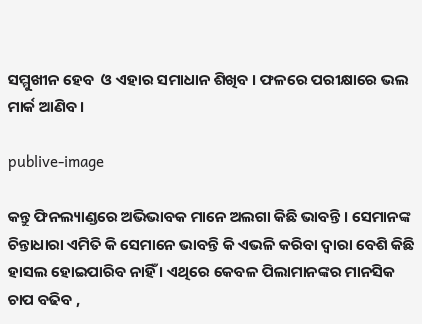ସମ୍ମୁଖୀନ ହେବ  ଓ ଏହାର ସମାଧାନ ଶିଖିବ । ଫଳରେ ପରୀକ୍ଷାରେ ଭଲ ମାର୍କ ଆଣିବ ।

publive-image

କନ୍ତୁ ଫିନଲ୍ୟାଣ୍ଡରେ ଅଭିଭାବକ ମାନେ ଅଲଗା କିଛି ଭାବନ୍ତି । ସେମାନଙ୍କ ଚିନ୍ତାଧାରା ଏମିତି କି ସେମାନେ ଭାବନ୍ତି କି ଏଭଳି କରିବା ଦ୍ୱାରା ବେଶି କିଛି ହାସଲ ହୋଇପାରିବ ନାହିଁ । ଏଥିରେ କେବଳ ପିଲାମାନଙ୍କର ମାନସିକ ଚାପ ବଢିବ ,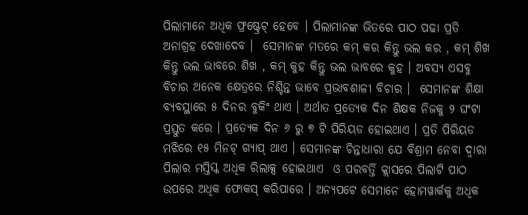ପିଲାମାନେ ଅଧିକ ଫ୍ରଷ୍ଟ୍ରେଟ୍ ହେବେ । ପିଲାମାନଙ୍କ ଭିତରେ ପାଠ ପଢା ପ୍ରତି ଅନାଗ୍ରହ ଦେଖାଦେବ ।  ସେମାନଙ୍କ ମତରେ କମ୍ କର କିନ୍ତୁ ଭଲ କର , କମ୍ ଶିଖ କିନ୍ତୁ ଭଲ ଭାବରେ ଶିଖ , କମ୍ କୁହ କିନ୍ତୁ ଭଲ ଭାବରେ କୁହ । ଅବସ୍ୟ ଏସବୁ ବିଚାର ଅନେକ କ୍ଷେତ୍ରରେ ନିଶ୍ଚିନ୍ତ ଭାବେ ପ୍ରଭାବଶାଳୀ ବିଚାର ।  ସେମାନଙ୍କ ଶିକ୍ଷା ବ୍ୟବସ୍ଥାରେ ୫ ଦିନର ବୁକିଂ ଥାଏ । ଅର୍ଥାତ ପ୍ରତ୍ୟେକ ଦିନ ଶିକ୍ଷକ ନିଜକୁ ୨ ଘଂଟା ପ୍ରସ୍ତୁତ କରେ । ପ୍ରତ୍ୟେକ ଦିନ ୬ ରୁ ୭ ଟି ପିରିୟଡ ହୋଇଥାଏ । ପ୍ରତି ପିରିୟଡ ମଝିରେ ୧୫ ମିନଟ୍ ଗ୍ୟାପ୍ ଥାଏ । ସେମାନଙ୍କ ଚିନ୍ତାଧାରା ଯେ ବିଶ୍ରାମ ନେବା ଦ୍ୱାରା ପିଲାର ମସ୍ତିସ୍କ ଅଧିକ ରିଲାକ୍ସ ହୋଇଥାଏ  ଓ ପରବର୍ତ୍ତି କ୍ଲାସରେ ପିଲାଟି ପାଠ ଉପରେ ଅଧିକ ଫୋକସ୍ କରିପାରେ । ଅନ୍ୟପଟେ ସେମାନେ ହୋମୱାର୍କକୁ ଅଧିକ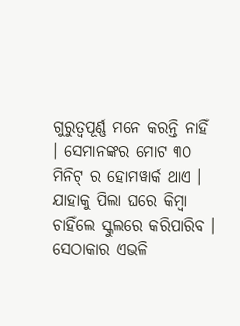ଗୁରୁତ୍ୱପୂର୍ଣ୍ଣ ମନେ କରନ୍ତି ନାହିଁ । ସେମାନଙ୍କର ମୋଟ ୩୦ ମିନିଟ୍ ର ହୋମୱାର୍କ ଥାଏ । ଯାହାକୁ ପିଲା ଘରେ କିମ୍ବା ଚାହିଁଲେ ସ୍କୁଲରେ କରିପାରିବ । ସେଠାକାର ଏଭଳି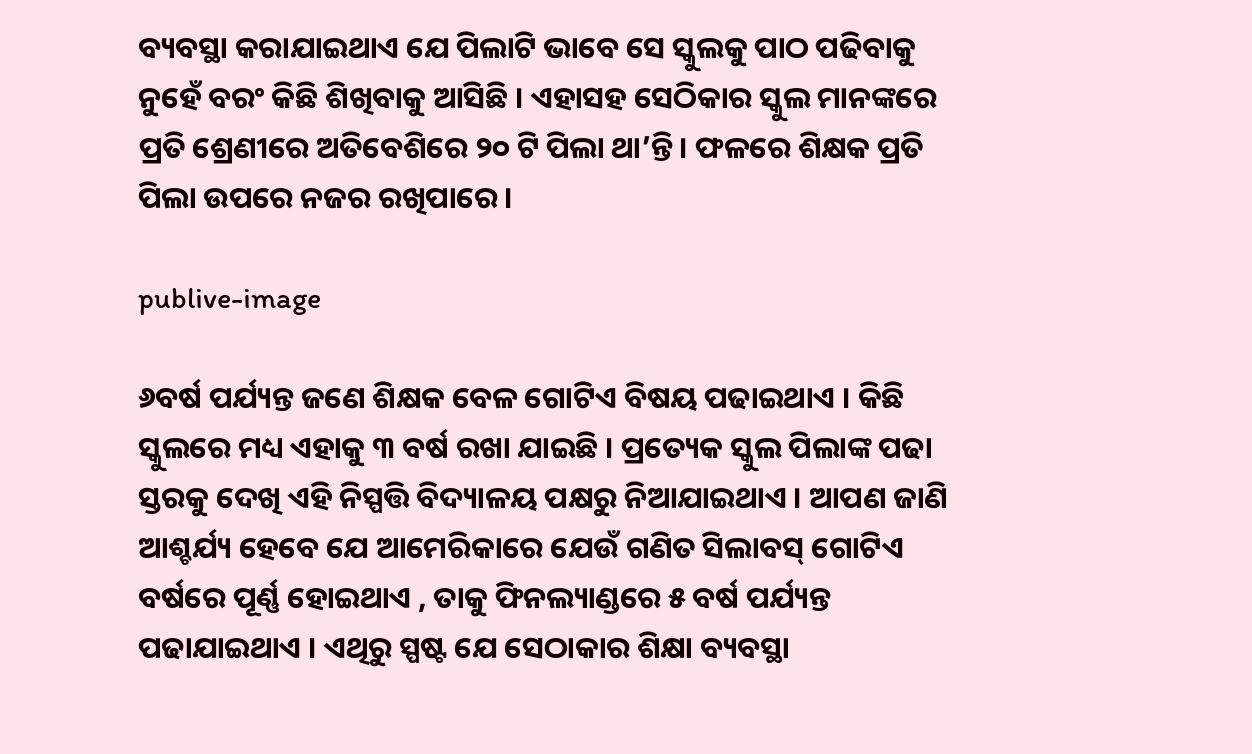ବ୍ୟବସ୍ଥା କରାଯାଇଥାଏ ଯେ ପିଲାଟି ଭାବେ ସେ ସ୍କୁଲକୁ ପାଠ ପଢିବାକୁ ନୁହେଁ ବରଂ କିଛି ଶିଖିବାକୁ ଆସିଛି । ଏହାସହ ସେଠିକାର ସ୍କୁଲ ମାନଙ୍କରେ ପ୍ରତି ଶ୍ରେଣୀରେ ଅତିବେଶିରେ ୨୦ ଟି ପିଲା ଥା’ନ୍ତି । ଫଳରେ ଶିକ୍ଷକ ପ୍ରତି ପିଲା ଉପରେ ନଜର ରଖିପାରେ ।

publive-image

୬ବର୍ଷ ପର୍ଯ୍ୟନ୍ତ ଜଣେ ଶିକ୍ଷକ ବେଳ ଗୋଟିଏ ବିଷୟ ପଢାଇଥାଏ । କିଛି ସ୍କୁଲରେ ମଧ୍ୟ ଏହାକୁ ୩ ବର୍ଷ ରଖା ଯାଇଛି । ପ୍ରତ୍ୟେକ ସ୍କୁଲ ପିଲାଙ୍କ ପଢା ସ୍ତରକୁ ଦେଖି ଏହି ନିସ୍ପତ୍ତି ବିଦ୍ୟାଳୟ ପକ୍ଷରୁ ନିଆଯାଇଥାଏ । ଆପଣ ଜାଣି ଆଶ୍ଚର୍ଯ୍ୟ ହେବେ ଯେ ଆମେରିକାରେ ଯେଉଁ ଗଣିତ ସିଲାବସ୍ ଗୋଟିଏ ବର୍ଷରେ ପୂର୍ଣ୍ଣ ହୋଇଥାଏ , ତାକୁ ଫିନଲ୍ୟାଣ୍ଡରେ ୫ ବର୍ଷ ପର୍ଯ୍ୟନ୍ତ ପଢାଯାଇଥାଏ । ଏଥିରୁ ସ୍ପଷ୍ଟ ଯେ ସେଠାକାର ଶିକ୍ଷା ବ୍ୟବସ୍ଥା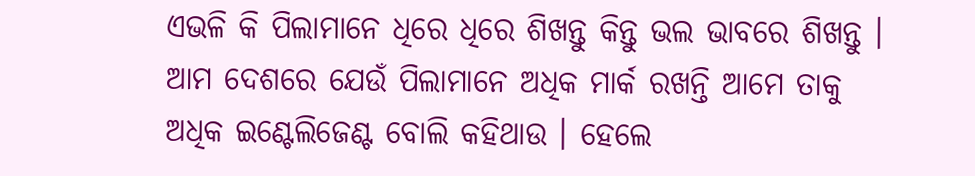ଏଭଳି କି ପିଲାମାନେ ଧିରେ ଧିରେ ଶିଖନ୍ତୁ କିନ୍ତୁ ଭଲ ଭାବରେ ଶିଖନ୍ତୁ । ଆମ ଦେଶରେ ଯେଉଁ ପିଲାମାନେ ଅଧିକ ମାର୍କ ରଖନ୍ତି ଆମେ ତାକୁ ଅଧିକ ଇଣ୍ଟେଲିଜେଣ୍ଟ ବୋଲି କହିଥାଉ । ହେଲେ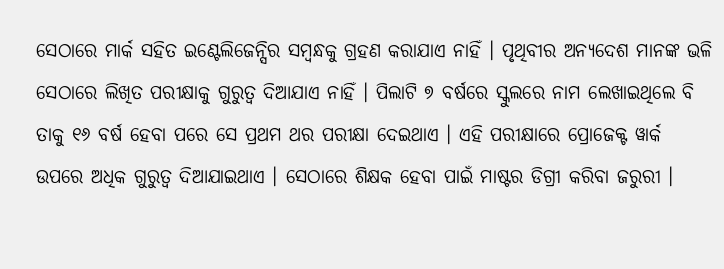ସେଠାରେ ମାର୍କ ସହିତ ଇଣ୍ଟେଲିଜେନ୍ସିର ସମ୍ବନ୍ଧକୁ ଗ୍ରହଣ କରାଯାଏ ନାହିଁ । ପୃଥିବୀର ଅନ୍ୟଦେଶ ମାନଙ୍କ ଭଳି ସେଠାରେ ଲିଖିତ ପରୀକ୍ଷାକୁ ଗୁରୁତ୍ୱ ଦିଆଯାଏ ନାହିଁ । ପିଲାଟି ୭ ବର୍ଷରେ ସ୍କୁଲରେ ନାମ ଲେଖାଇଥିଲେ ବି ତାକୁ ୧୬ ବର୍ଷ ହେବା ପରେ ସେ ପ୍ରଥମ ଥର ପରୀକ୍ଷା ଦେଇଥାଏ । ଏହି ପରୀକ୍ଷାରେ ପ୍ରୋଜେକ୍ଟ ୱାର୍କ ଉପରେ ଅଧିକ ଗୁରୁତ୍ୱ ଦିଆଯାଇଥାଏ । ସେଠାରେ ଶିକ୍ଷକ ହେବା ପାଇଁ ମାଷ୍ଟର ଡିଗ୍ରୀ କରିବା ଜରୁରୀ ।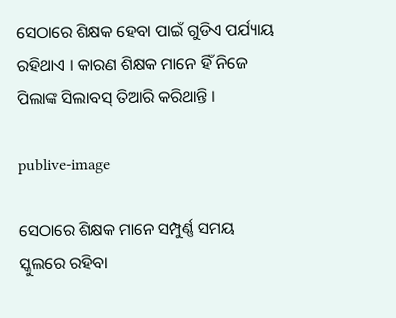ସେଠାରେ ଶିକ୍ଷକ ହେବା ପାଇଁ ଗୁଡିଏ ପର୍ଯ୍ୟାୟ ରହିଥାଏ । କାରଣ ଶିକ୍ଷକ ମାନେ ହିଁ ନିଜେ ପିଲାଙ୍କ ସିଲାବସ୍ ତିଆରି କରିଥାନ୍ତି ।

publive-image

ସେଠାରେ ଶିକ୍ଷକ ମାନେ ସମ୍ପୁର୍ଣ୍ଣ ସମୟ ସ୍କୁଲରେ ରହିବା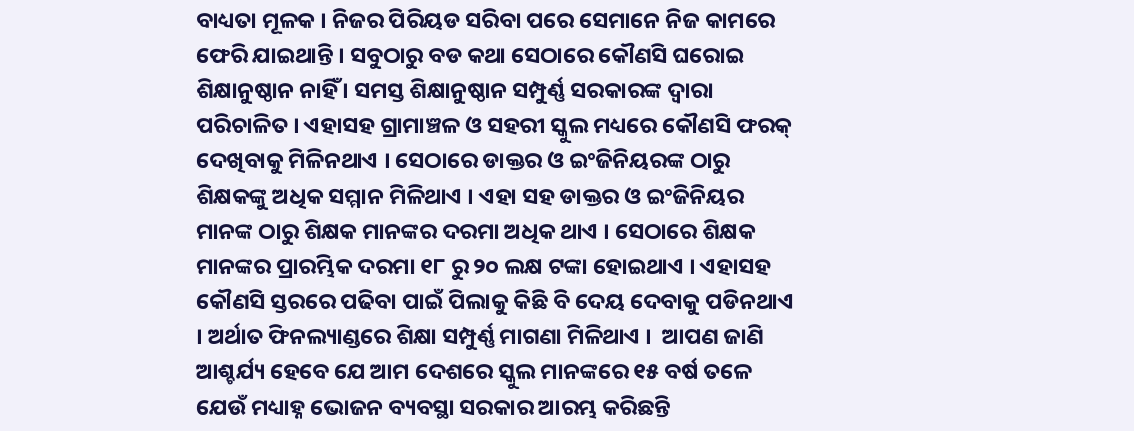ବାଧ୍ୟତା ମୂଳକ । ନିଜର ପିରିୟଡ ସରିବା ପରେ ସେମାନେ ନିଜ କାମରେ ଫେରି ଯାଇଥାନ୍ତି । ସବୁଠାରୁ ବଡ କଥା ସେଠାରେ କୌଣସି ଘରୋଇ ଶିକ୍ଷାନୁଷ୍ଠାନ ନାହିଁ । ସମସ୍ତ ଶିକ୍ଷାନୁଷ୍ଠାନ ସମ୍ପୁର୍ଣ୍ଣ ସରକାରଙ୍କ ଦ୍ୱାରା ପରିଚାଳିତ । ଏହାସହ ଗ୍ରାମାଞ୍ଚଳ ଓ ସହରୀ ସ୍କୁଲ ମଧ୍ୟରେ କୌଣସି ଫରକ୍ ଦେଖିବାକୁ ମିଳିନଥାଏ । ସେଠାରେ ଡାକ୍ତର ଓ ଇଂଜିନିୟରଙ୍କ ଠାରୁ ଶିକ୍ଷକଙ୍କୁ ଅଧିକ ସମ୍ମାନ ମିଳିଥାଏ । ଏହା ସହ ଡାକ୍ତର ଓ ଇଂଜିନିୟର ମାନଙ୍କ ଠାରୁ ଶିକ୍ଷକ ମାନଙ୍କର ଦରମା ଅଧିକ ଥାଏ । ସେଠାରେ ଶିକ୍ଷକ ମାନଙ୍କର ପ୍ରାରମ୍ଭିକ ଦରମା ୧୮ ରୁ ୨୦ ଲକ୍ଷ ଟଙ୍କା ହୋଇଥାଏ । ଏହାସହ କୌଣସି ସ୍ତରରେ ପଢିବା ପାଇଁ ପିଲାକୁ କିଛି ବି ଦେୟ ଦେବାକୁ ପଡିନଥାଏ । ଅର୍ଥାତ ଫିନଲ୍ୟାଣ୍ଡରେ ଶିକ୍ଷା ସମ୍ପୁର୍ଣ୍ଣ ମାଗଣା ମିଳିଥାଏ ।  ଆପଣ ଜାଣି ଆଶ୍ଚର୍ଯ୍ୟ ହେବେ ଯେ ଆମ ଦେଶରେ ସ୍କୁଲ ମାନଙ୍କରେ ୧୫ ବର୍ଷ ତଳେ ଯେଉଁ ମଧ୍ୟାହ୍ନ ଭୋଜନ ବ୍ୟବସ୍ଥା ସରକାର ଆରମ୍ଭ କରିଛନ୍ତି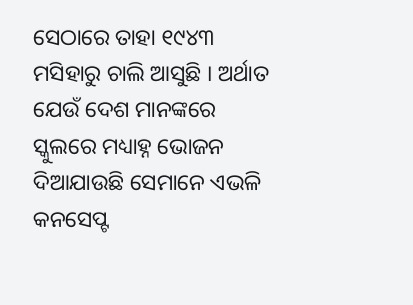ସେଠାରେ ତାହା ୧୯୪୩ ମସିହାରୁ ଚାଲି ଆସୁଛି । ଅର୍ଥାତ ଯେଉଁ ଦେଶ ମାନଙ୍କରେ ସ୍କୁଲରେ ମଧ୍ୟାହ୍ନ ଭୋଜନ ଦିଆଯାଉଛି ସେମାନେ ଏଭଳି କନସେପ୍ଟ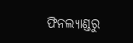ଫିନଲ୍ୟାଣ୍ଡରୁ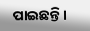ପାଇଛନ୍ତି ।